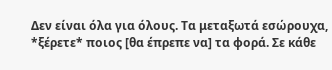Δεν είναι όλα για όλους. Τα μεταξωτά εσώρουχα, *ξέρετε* ποιος [θα έπρεπε να] τα φορά. Σε κάθε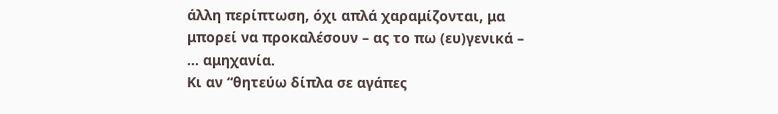άλλη περίπτωση, όχι απλά χαραμίζονται, μα μπορεί να προκαλέσουν – ας το πω (ευ)γενικά – … αμηχανία.
Κι αν “θητεύω δίπλα σε αγάπες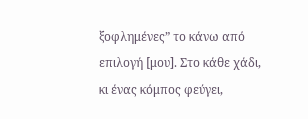ξοφλημένες” το κάνω από επιλογή [μου]. Στο κάθε χάδι, κι ένας κόμπος φεύγει,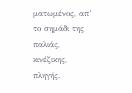ματωμένος, απ’ το σημάδι της παλιάς, κινέζικης, πληγής.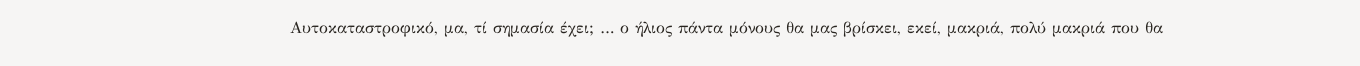Αυτοκαταστροφικό, μα, τί σημασία έχει; … ο ήλιος πάντα μόνους θα μας βρίσκει, εκεί, μακριά, πολύ μακριά που θα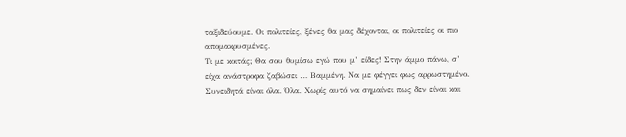ταξιδεύουμε. Οι πολιτείες, ξένες θα μας δέχονται, οι πολιτείες οι πιο απομακρυσμένες.
Τι με κοιτάς; Θα σου θυμίσω εγώ που μ’ είδες! Στην άμμο πάνω, σ’ είχα ανάστροφα ζαβώσει … Βαμμένη. Να με φέγγει φως αρρωστημένο.
Συνειδητά είναι όλα. Όλα. Χωρίς αυτό να σημαίνει πως δεν είναι και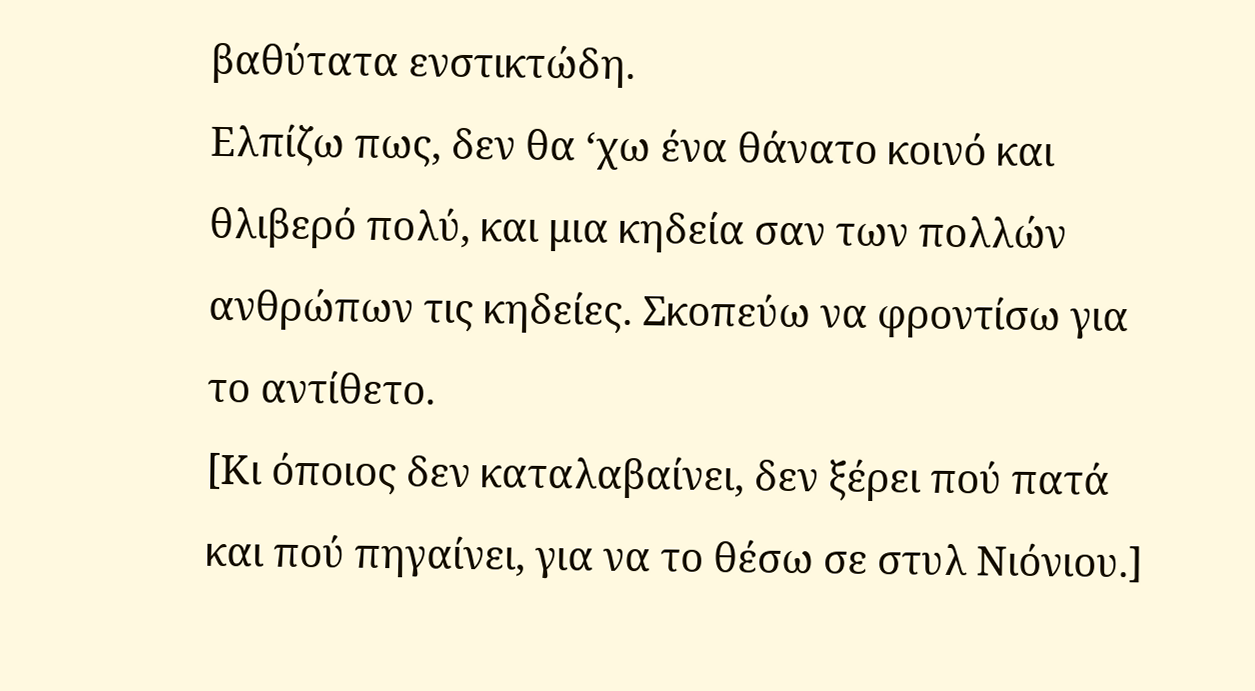βαθύτατα ενστικτώδη.
Ελπίζω πως, δεν θα ‘χω ένα θάνατο κοινό και θλιβερό πολύ, και μια κηδεία σαν των πολλών ανθρώπων τις κηδείες. Σκοπεύω να φροντίσω για το αντίθετο.
[Κι όποιος δεν καταλαβαίνει, δεν ξέρει πού πατά και πού πηγαίνει, για να το θέσω σε στυλ Νιόνιου.]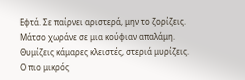Εφτά. Σε παίρνει αριστερά, μην το ζορίζεις.
Μάτσο χωράνε σε μια κούφιαν απαλάμη.
Θυμίζεις κάμαρες κλειστές, στεριά μυρίζεις.
Ο πιο μικρός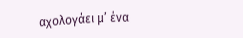αχολογάει μ’ ένα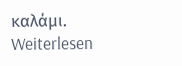καλάμι.
Weiterlesen